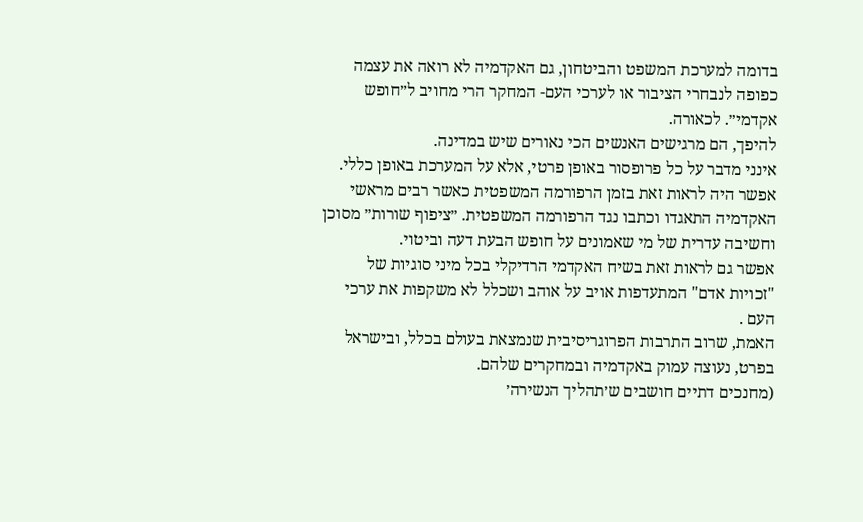בדומה למערכת המשפט והביטחון, גם האקדמיה לא רואה את עצמה כפופה לנבחרי הציבור או לערכי העם- המחקר הרי מחויב ל״חופש אקדמי״. לכאורה.
להיפך, הם מרגישים האנשים הכי נאורים שיש במדינה.
אינני מדבר על כל פרופסור באופן פרטי, אלא על המערכת באופן כללי.
אפשר היה לראות זאת בזמן הרפורמה המשפטית כאשר רבים מראשי האקדמיה התאגדו וכתבו נגד הרפורמה המשפטית. ״ציפוף שורות״ מסוכן וחשיבה עדרית של מי שאמונים על חופש הבעת דעה וביטוי.
אפשר גם לראות זאת בשיח האקדמי הרדיקלי בכל מיני סוגיות של "זכויות אדם" המתעדפות אויב על אוהב ושכלל לא משקפות את ערכי העם .
האמת, שרוב התרבות הפרוגריסיבית שנמצאת בעולם בכלל, ובישראל בפרט, נעוצה עמוק באקדמיה ובמחקרים שלהם.
(מחנכים דתיים חושבים ש׳תהליך הנשירה׳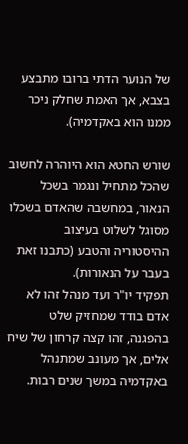של הנוער הדתי ברובו מתבצע בצבא, אך האמת שחלק ניכר ממנו הוא באקדמיה).

שורש החטא הוא היוהרה לחשוב שהכל מתחיל ונגמר בשכל הנאור, במחשבה שהאדם בשכלו מסוגל לשלוט בעיצוב ההיסטוריה והטבע (כתבנו זאת בעבר על הנאורות).
תפקיד יו"ר ועד מנהל זהו לא אדם בודד שמחזיק שלט בהפגנה, זהו קצה קרחון של שיח אלים, אך מעונב שמתנהל באקדמיה במשך שנים רבות.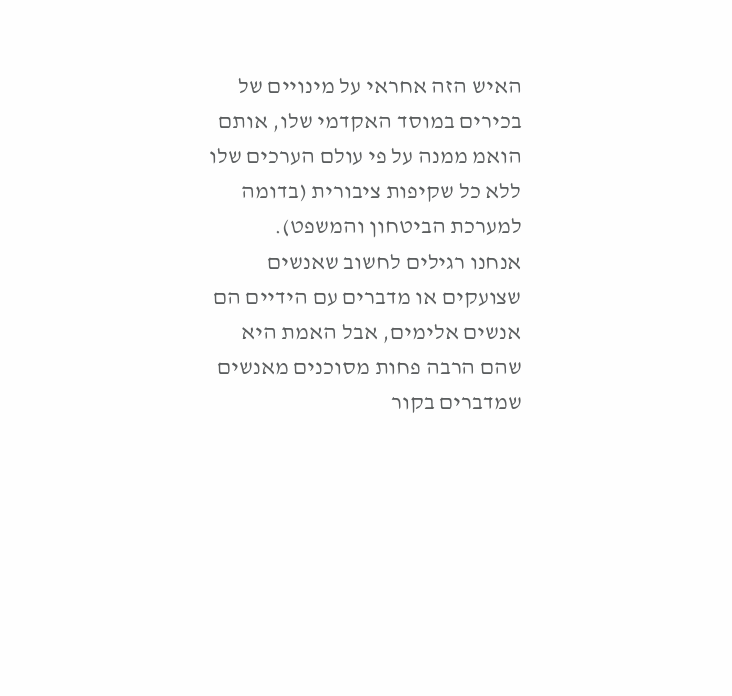האיש הזה אחראי על מינויים של בכירים במוסד האקדמי שלו, אותם הואמ ממנה על פי עולם הערכים שלו ללא כל שקיפות ציבורית (בדומה למערכת הביטחון והמשפט).
אנחנו רגילים לחשוב שאנשים שצועקים או מדברים עם הידיים הם אנשים אלימים, אבל האמת היא שהם הרבה פחות מסוכנים מאנשים שמדברים בקור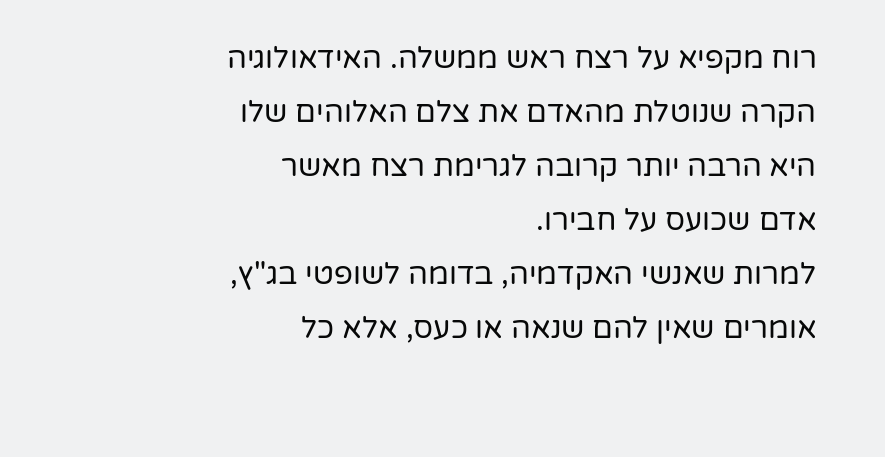רוח מקפיא על רצח ראש ממשלה. האידאולוגיה הקרה שנוטלת מהאדם את צלם האלוהים שלו היא הרבה יותר קרובה לגרימת רצח מאשר אדם שכועס על חבירו.
למרות שאנשי האקדמיה, בדומה לשופטי בג"ץ, אומרים שאין להם שנאה או כעס, אלא כל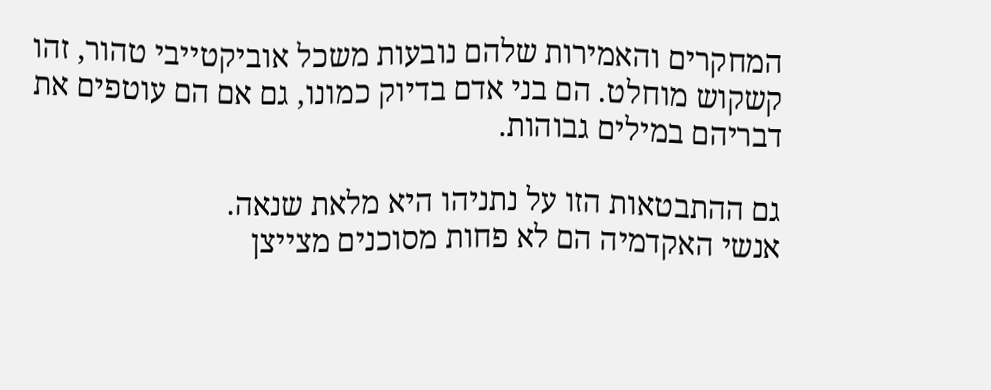המחקרים והאמירות שלהם נובעות משכל אוביקטייבי טהור, זהו קשקוש מוחלט. הם בני אדם בדיוק כמונו, גם אם הם עוטפים את דבריהם במילים גבוהות.

גם ההתבטאות הזו על נתניהו היא מלאת שנאה.
אנשי האקדמיה הם לא פחות מסוכנים מצייצן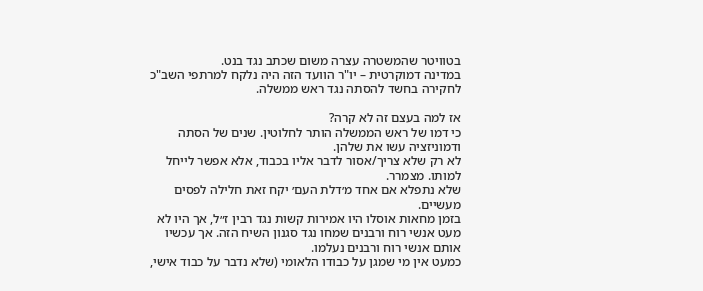בטוויטר שהמשטרה עצרה משום שכתב נגד בנט.
במדינה דמוקרטית – יו"ר הוועד הזה היה נלקח למרתפי השב"כ לחקירה בחשד להסתה נגד ראש ממשלה.

אז למה בעצם זה לא קרה?
כי דמו של ראש הממשלה הותר לחלוטין. שנים של הסתה ודמוניזציה עשו את שלהן.
לא רק שלא צריך/אסור לדבר אליו בכבוד, אלא אפשר לייחל למותו. מצמרר.
שלא נתפלא אם אחד מ׳דלת העם׳ יקח זאת חלילה לפסים מעשיים.
בזמן מחאות אוסלו היו אמירות קשות נגד רבין ז״ל, אך היו לא מעט אנשי רוח ורבנים שמחו נגד סגנון השיח הזה. אך עכשיו אותם אנשי רוח ורבנים נעלמו.
כמעט אין מי שמגן על כבודו הלאומי (שלא נדבר על כבוד אישי,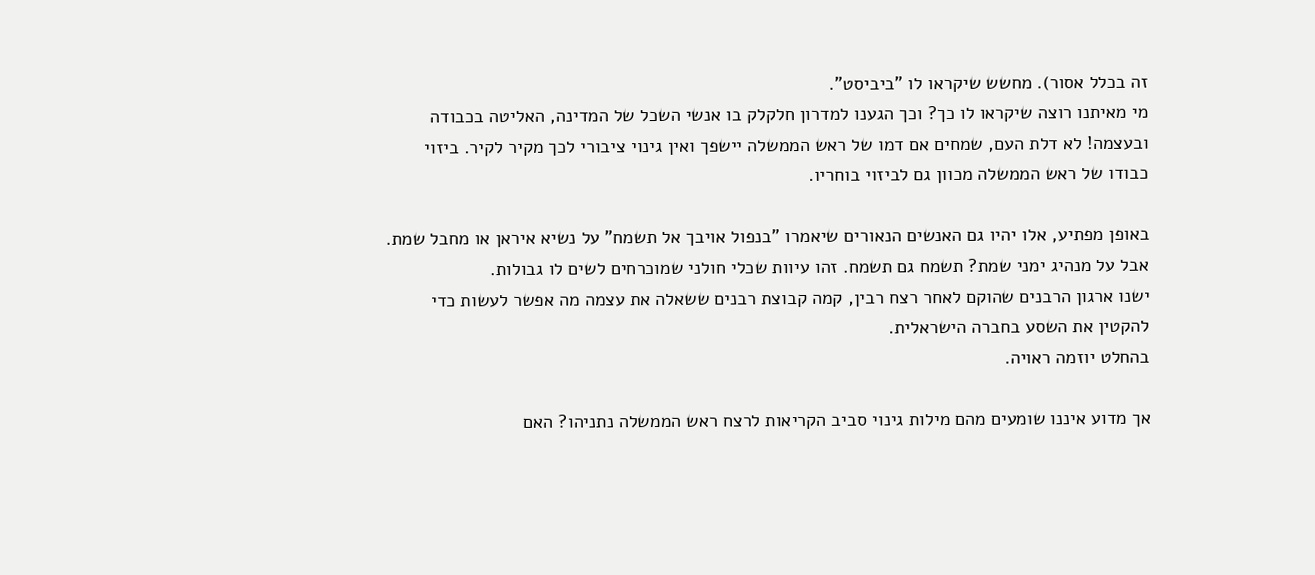זה בכלל אסור). מחשש שיקראו לו "ביביסט".
מי מאיתנו רוצה שיקראו לו כך? וכך הגענו למדרון חלקלק בו אנשי השכל של המדינה, האליטה בכבודה ובעצמה! לא דלת העם, שמחים אם דמו של ראש הממשלה יישפך ואין גינוי ציבורי לכך מקיר לקיר. ביזוי כבודו של ראש הממשלה מכוון גם לביזוי בוחריו.

באופן מפתיע, אלו יהיו גם האנשים הנאורים שיאמרו "בנפול אויבך אל תשמח" על נשיא איראן או מחבל שמת.
אבל על מנהיג ימני שמת? תשמח גם תשמח. זהו עיוות שכלי חולני שמוכרחים לשים לו גבולות.
ישנו ארגון הרבנים שהוקם לאחר רצח רבין, קמה קבוצת רבנים ששאלה את עצמה מה אפשר לעשות כדי להקטין את השסע בחברה הישראלית.
בהחלט יוזמה ראויה.

אך מדוע איננו שומעים מהם מילות גינוי סביב הקריאות לרצח ראש הממשלה נתניהו? האם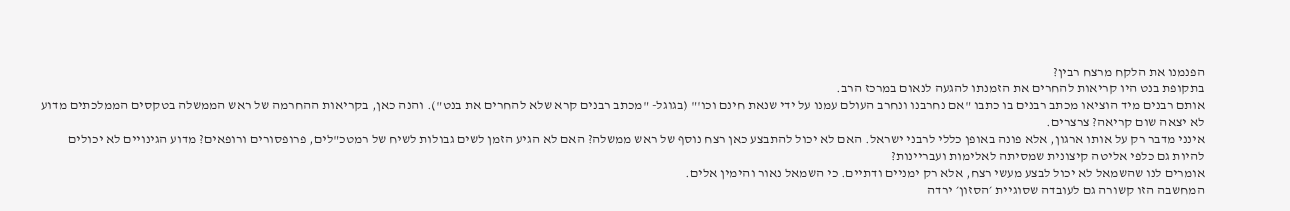הפנמנו את הלקח מרצח רבין?
בתקופת בנט היו קריאות להחרים את הזמנתו להגעה לנאום במרכז הרב.
אותם רבנים מיד הוציאו מכתב רבנים בו כתבו "אם נחרבנו ונחרב העולם עמנו על ידי שנאת חינם וכו'" (בגוגל- "מכתב רבנים קרא שלא להחרים את בנט"). והנה כאן, בקריאות ההחרמה של ראש הממשלה בטקסים הממלכתים מדוע לא יצאה שום קריאה? צרצרים.
אינני מדבר רק על אותו ארגון, אלא פונה באופן כללי לרבני ישראל. האם לא יכול להתבצע כאן רצח נוסף של ראש ממשלה? האם לא הגיע הזמן לשים גבולות לשיח של רמטכ"לים, פרופסורים ורופאים? מדוע הגינויים לא יכולים להיות גם כלפי אליטה קיצונית שמסיתה לאלימות ועבריינות?
אומרים לנו שהשמאל לא יכול לבצע מעשי רצח, אלא רק ימניים ודתיים. כי השמאל נאור והימין אלים.
המחשבה הזו קשורה גם לעובדה שסוגיית ׳הסזון׳ ירדה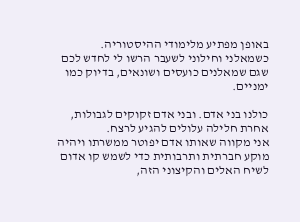באופן מפתיע מלימודי ההיסטוריה.
כשמאלני וחילוני לשעבר הרשו לי לחדש לכם שגם שמאלנים כועסים ושונאים, בדיוק כמו ימניים.

כולנו בני אדם. ובני אדם זקוקים לגבולות, אחרת חלילה עלולים להגיע לרצח.
אני מקווה שאותו אדם יפוטר ממשרתו ויהיה מוקע חברתית ותרבותית כדי לשמש קו אדום לשיח האלים והקיצוני הזה,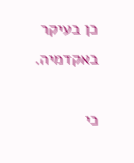כן בעיקר באקדמיה.

כי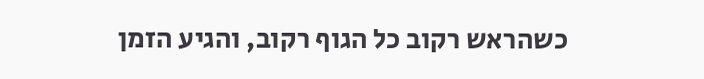כשהראש רקוב כל הגוף רקוב, והגיע הזמן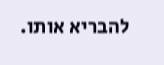להבריא אותו.